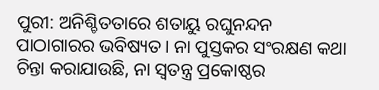ପୁରୀ: ଅନିଶ୍ଚିତତାରେ ଶତାୟୁ ରଘୁନନ୍ଦନ ପାଠାଗାରର ଭବିଷ୍ୟତ। ନ‌ା ପୁସ୍ତକର ସଂରକ୍ଷଣ କଥା ଚିନ୍ତା କରାଯାଉଛି, ନା ସ୍ବତନ୍ତ୍ର ପ୍ରକୋଷ୍ଠର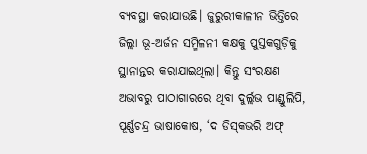ବ୍ୟବସ୍ଥା କରାଯାଉଛି। ଜୁରୁରୀକାଳୀନ ଭିତ୍ତିରେ ଜିଲ୍ଲା ଭୂ-ଅର୍ଜନ ସମ୍ମିଳନୀ କକ୍ଷକୁ ପୁସ୍ତକଗୁଡ଼ିକୁ ସ୍ଥାନାନ୍ତର କରାଯାଇଥିଲା। କିନ୍ତୁ ସଂରକ୍ଷଣ ଅଭାବରୁ ପାଠାଗାରରେ ଥିବା ଦୁର୍ଲ୍ଲଭ ପାଣ୍ଡୁଲିପି, ପୂର୍ଣ୍ଣଚନ୍ଦ୍ର ଭାଷାକୋଷ, ‘ଦ ଡିସ୍‌କଭରି ଅଫ୍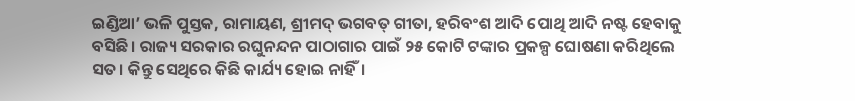ଇଣ୍ଡିଆ’ ଭଳି ପୁସ୍ତକ, ରାମାୟଣ, ଶ୍ରୀମଦ୍‌ ଭଗବତ୍‌ ଗୀତା, ହରିବଂଶ ଆଦି ପୋଥି ଆଦି ନଷ୍ଟ ହେବାକୁ ବସିଛି। ରାଜ୍ୟ ସରକାର ରଘୁନନ୍ଦନ ପାଠାଗାର ପାଇଁ ୨୫ କୋଟି ଟଙ୍କାର ପ୍ରକଳ୍ପ ଘୋଷଣା କରିଥିଲେ ସତ। କିନ୍ତୁ ସେଥିରେ କିଛି କାର୍ଯ୍ୟ ହୋଇ ନାହିଁ।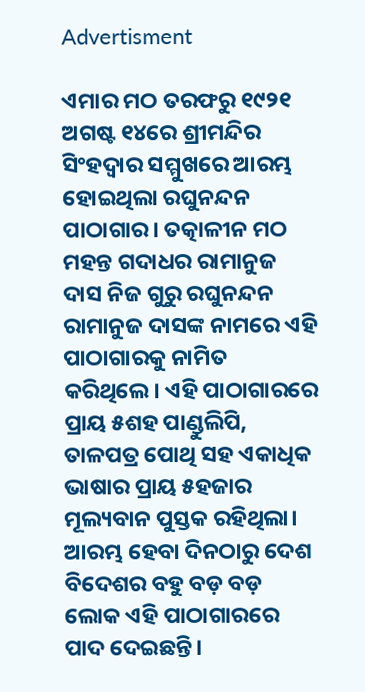Advertisment

ଏମାର ମଠ ତରଫରୁ ୧୯୨୧ ଅଗଷ୍ଟ ୧୪ରେ ଶ୍ରୀମନ୍ଦିର ସିଂହଦ୍ବାର ସମ୍ମୁଖରେ ଆରମ୍ଭ ହୋଇଥିଲା ରଘୁନନ୍ଦନ ପାଠାଗାର। ତତ୍କାଳୀନ ମଠ ମହନ୍ତ ଗଦାଧର ରାମାନୁଜ ଦାସ ନିଜ ଗୁରୁ ରଘୁନନ୍ଦନ ରାମାନୁଜ ଦାସଙ୍କ ନାମରେ ଏହି ପାଠାଗାରକୁ ନାମିତ କରିଥିଲେ। ଏହି ପାଠାଗାରରେ ପ୍ରାୟ ୫ଶହ ପାଣ୍ଡୁଲିପି, ତାଳପତ୍ର ପୋଥି ସହ ଏକାଧିକ ଭାଷାର ପ୍ରାୟ ୫ହଜାର ମୂଲ୍ୟବାନ ପୁସ୍ତକ ରହିଥିଲା। ଆରମ୍ଭ ହେବା ଦିନଠାରୁ ଦେଶ ବିଦେଶର ବହୁ ବଡ଼ ବଡ଼ ଲୋକ ଏହି ପାଠାଗାରରେ ପାଦ ଦେଇଛନ୍ତି।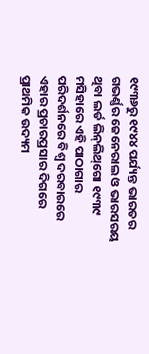୧୯୩୬ରୁ ୧୯୪୪ ପର୍ଯ୍ୟନ୍ତ ଭାରତର ଗଭର୍ଣ୍ଣର ଜେନେରାଲ ଓ ଭାରସରୟ ଥିବା ଲର୍ଡ ଲିନ୍‌ଲିଥ୍‌ଗୋ ‌୧୯୩୯ ମସିହାରେ ଏହି ପାଠାଗାର ପରିଦର୍ଶନରେ ବିଶ୍ବ ଦରବାରରେ ଏହାର ପ୍ରଚାରପ୍ରସାର ଦିଗରେ ପ୍ରାଥମିକ ଉଦ୍ୟମ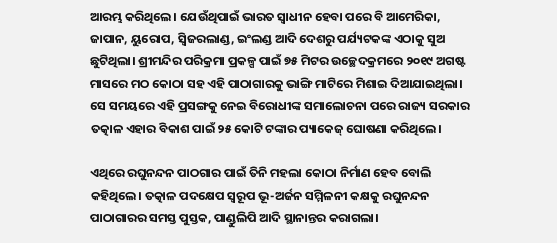ଆରମ୍ଭ କରିଥିଲେ। ଯେଉଁଥିପାଇଁ ଭାରତ ସ୍ବାଧୀନ ହେବା ପରେ ବି ଆମେରିକା, ଜାପାନ, ୟୁରୋପ, ସ୍ବିଜରଲାଣ୍ଡ, ଇଂଲଣ୍ଡ ଆଦି ଦେଶରୁ ପର୍ଯ୍ୟଟକଙ୍କ ଏଠାକୁ ସୁଅ ଛୁଟିଥିଲା। ଶ୍ରୀମନ୍ଦିର ପରିକ୍ରମା ପ୍ରକଳ୍ପ ପାଇଁ ୭୫ ମିଟର ଉଚ୍ଛେଦକ୍ରମରେ ୨୦୧୯ ଅଗଷ୍ଟ ମାସରେ ମଠ କୋଠା ସହ ଏହି ପାଠାଗାରକୁ ଭାଙ୍ଗି ମାଟିରେ ମିଶାଇ ଦିଆଯାଇଥିଲା। ସେ ସମୟରେ ଏହି ପ୍ରସଙ୍ଗକୁ ନେଇ ବିରୋଧୀଙ୍କ ସମାଲୋଚନା ପରେ ରାଜ୍ୟ ସରକାର ତତ୍କାଳ ଏହାର ବିକାଶ ପାଇଁ ୨୫ କୋଟି ଟଙ୍କାର ପ୍ୟାକେଜ୍‌ ଘୋଷଣା କରିଥିଲେ।

ଏଥିରେ ରଘୁନନ୍ଦନ ପାଠଗାର ପାଇଁ ତିନି ମହଲା କୋଠା ନିର୍ମାଣ ହେବ ବୋଲି କହିଥିଲେ। ତତ୍କାଳ ପଦକ୍ଷେପ ସ୍ବରୂପ ଭୂ-ଅର୍ଜନ ସମ୍ମିଳନୀ କକ୍ଷକୁ ରଘୁନନ୍ଦନ ପାଠାଗାରର ସମସ୍ତ ପୁସ୍ତକ, ପାଣ୍ଡୁଲିପି ଆଦି ସ୍ଥାନାନ୍ତର କରାଗଲା।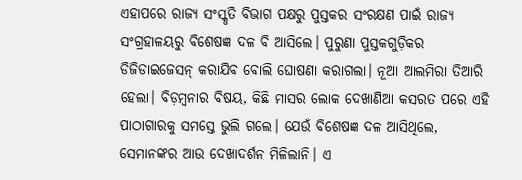ଏହାପରେ ରାଜ୍ୟ ସଂସ୍କୃତି ବିଭାଗ ପକ୍ଷରୁ ପୁସ୍ତକର ସଂରକ୍ଷଣ ପାଇଁ ରାଜ୍ୟ ସଂଗ୍ରହାଳୟରୁ ବିଶେଷଜ୍ଞ ଦଳ ବି ଆସିଲେ। ପୁରୁଣା ପୁସ୍ତକଗୁଡ଼ିକର ଡିଜିଡାଇଜେସନ୍‌ କରାଯିବ ବୋଲି ଘୋଷଣା କରାଗଲା। ନୂଆ ଆଲମିରା ତିଆରି ହେଲା। ବିଡ଼ମ୍ବନାର ବିଷୟ, କିଛି ମାସର ଲୋକ ଦେଖାଣିଆ କସରତ ପରେ ଏହି ପାଠାଗାରକୁ ସମସ୍ତେ ଭୁଲି ଗଲେ। ଯେଉଁ ବିଶେଷଜ୍ଞ ଦଳ ଆସିଥିଲେ, ସେମାନଙ୍କର ଆଉ ଦେଖାଦର୍ଶନ ମିଳିଲାନି। ଏ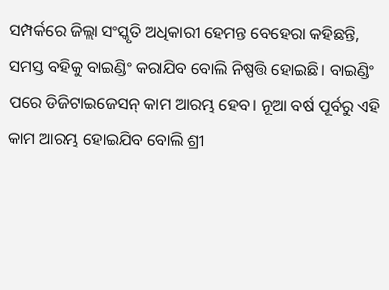ସମ୍ପର୍କରେ ଜିଲ୍ଲା ସଂସ୍କୃତି ଅଧିକାରୀ ହେମନ୍ତ ବେହେରା କହିଛନ୍ତି, ସମସ୍ତ ବହିକୁ ବାଇଣ୍ଡିଂ କରାଯିବ ବୋଲି ନିଷ୍ପତ୍ତି ହୋଇଛି। ବାଇଣ୍ଡିଂ ପରେ ଡିଜିଟାଇଜେସନ୍‌ କାମ ଆରମ୍ଭ ହେବ। ନୂଆ ବର୍ଷ ପୂର୍ବରୁ ଏହି କାମ ଆରମ୍ଭ ହୋଇଯିବ ବୋଲି ଶ୍ରୀ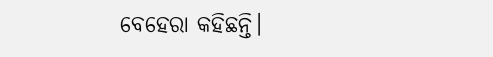ବେହେରା କହିଛନ୍ତି।